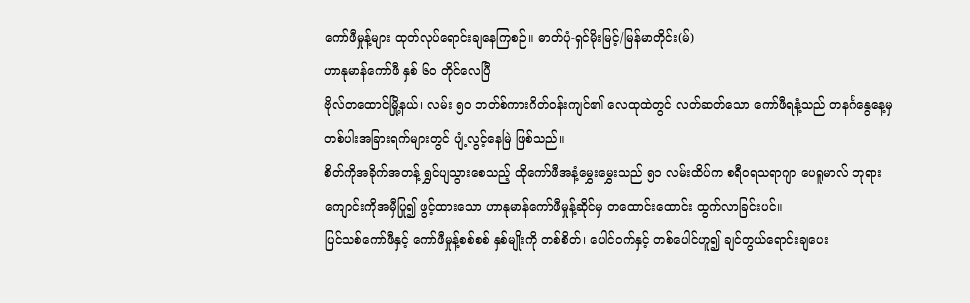ကော်ဖီမှုန့်များ ထုတ်လုပ်ရောင်းချနေကြစဉ်။ ဓာတ်ပုံ-ရှင်မိုးမြင့်/မြန်မာတိုင်း(မ်)
ဟာနုမာန်ကော်ဖီ နှစ် ၆၀ တိုင်လေပြီ
ဗိုလ်တထောင်မြို့နယ်၊ လမ်း ၅၀ ဘတ်စ်ကားဂိတ်ဝန်းကျင်၏ လေထုထဲတွင် လတ်ဆတ်သော ကော်ဖီရနံ့သည် တနင်္ဂနွေနေ့မှတစ်ပါးအခြားရက်များတွင် ပျံ့လွင့်နေမြဲ ဖြစ်သည်။
စိတ်ကိုအခိုက်အတန့် ရွှင်ပျသွားစေသည့် ထိုကော်ဖီအနံ့မွှေးမွှေးသည် ၅၁ လမ်းထိပ်က စရီဝရသရာဂျာ ပေရူမာလ် ဘုရားကျောင်းကိုအမှီပြု၍ ဖွင့်ထားသော ဟာနုမာန်ကော်ဖီမှုန့်ဆိုင်မှ တထောင်းထောင်း ထွက်လာခြင်းပင်။
ပြင်သစ်ကော်ဖီနှင့် ကော်ဖီမှုန့်စစ်စစ် နှစ်မျိုးကို တစ်စိတ်၊ ပေါင်ဝက်နှင့် တစ်ပေါင်ဟူ၍ ချင်တွယ်ရောင်းချပေး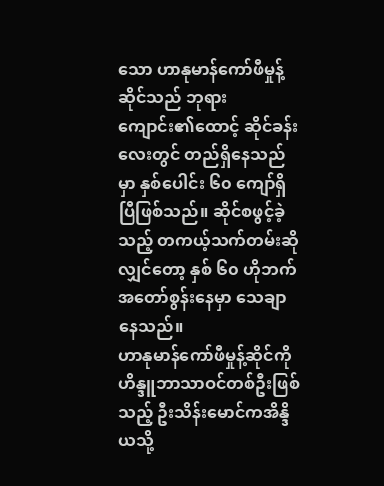သော ဟာနုမာန်ကော်ဖီမှုန့်ဆိုင်သည် ဘုရားကျောင်း၏ထောင့် ဆိုင်ခန်းလေးတွင် တည်ရှိနေသည်မှာ နှစ်ပေါင်း ၆၀ ကျော်ရှိပြီဖြစ်သည်။ ဆိုင်စဖွင့်ခဲ့သည့် တကယ့်သက်တမ်းဆိုလျှင်တော့ နှစ် ၆၀ ဟိုဘက်အတော်စွန်းနေမှာ သေချာနေသည်။
ဟာနုမာန်ကော်ဖီမှုန့်ဆိုင်ကို ဟိန္ဒူဘာသာဝင်တစ်ဦးဖြစ်သည့် ဦးသိန်းမောင်ကအိန္ဒိယသို့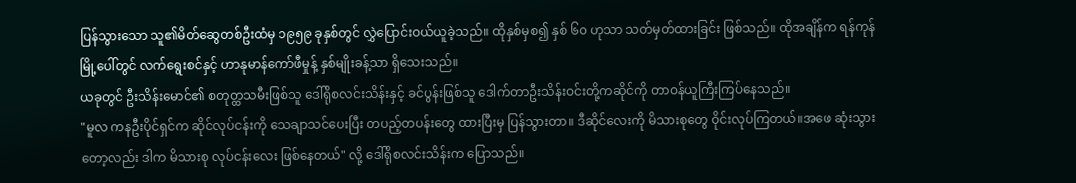ပြန်သွားသော သူ၏မိတ်ဆွေတစ်ဦးထံမှ ၁၉၅၉ ခုနှစ်တွင် လွှဲပြောင်းဝယ်ယူခဲ့သည်။ ထိုနှစ်မှစ၍ နှစ် ၆၀ ဟုသာ သတ်မှတ်ထားခြင်း ဖြစ်သည်။ ထိုအချိန်က ရန်ကုန်မြို့ပေါ်တွင် လက်ရွေးစင်နှင့် ဟာနုမာန်ကော်ဖီမှုန့် နှစ်မျိုးခန့်သာ ရှိသေးသည်။
ယခုတွင် ဦးသိန်းမောင်၏ စတုတ္ထသမီးဖြစ်သူ ဒေါ်ရိုစလင်းသိန်းနှင့် ခင်ပွန်းဖြစ်သူ ဒေါက်တာဦးသိန်းဝင်းတို့ကဆိုင်ကို တာဝန်ယူကြီးကြပ်နေသည်။
"မူလ ကနဦးပိုင်ရှင်က ဆိုင်လုပ်ငန်းကို သေချာသင်ပေးပြီး တပည့်တပန်းတွေ ထားပြီးမှ ပြန်သွားတာ။ ဒီဆိုင်လေးကို မိသားစုတွေ ဝိုင်းလုပ်ကြတယ်။အဖေ ဆုံးသွားတော့လည်း ဒါက မိသားစု လုပ်ငန်းလေး ဖြစ်နေတယ်" လို့ ဒေါ်ရိုစလင်းသိန်းက ပြောသည်။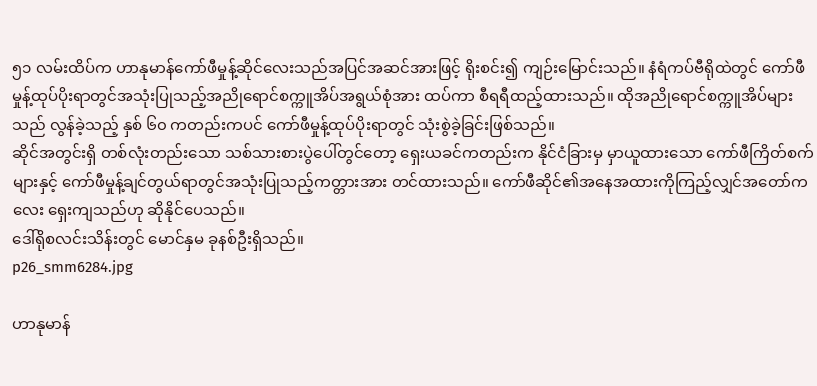၅၁ လမ်းထိပ်က ဟာနုမာန်ကော်ဖီမှုန့်ဆိုင်လေးသည်အပြင်အဆင်အားဖြင့် ရိုးစင်း၍ ကျဉ်းမြောင်းသည်။ နံရံကပ်ဗီရိုထဲတွင် ကော်ဖီမှုန့်ထုပ်ပိုးရာတွင်အသုံးပြုသည့်အညိုရောင်စက္ကူအိပ်အရွယ်စုံအား ထပ်ကာ စီရရီထည့်ထားသည်။ ထိုအညိုရောင်စက္ကူအိပ်များသည် လွန်ခဲ့သည့် နှစ် ၆၀ ကတည်းကပင် ကော်ဖီမှုန့်ထုပ်ပိုးရာတွင် သုံးစွဲခဲ့ခြင်းဖြစ်သည်။
ဆိုင်အတွင်းရှိ တစ်လုံးတည်းသော သစ်သားစားပွဲပေါ်တွင်တော့ ရှေးယခင်ကတည်းက နိုင်ငံခြားမှ မှာယူထားသော ကော်ဖီကြိတ်စက် များနှင့် ကော်ဖီမှုန့်ချင်တွယ်ရာတွင်အသုံးပြုသည့်ကတ္တားအား တင်ထားသည်။ ကော်ဖီဆိုင်၏အနေအထားကိုကြည့်လျှင်အတော်ကလေး ရှေးကျသည်ဟု ဆိုနိုင်ပေသည်။
ဒေါ်ရိုစလင်းသိန်းတွင် မောင်နှမ ခုနစ်ဦးရှိသည်။
p26_smm6284.jpg

ဟာနုမာန်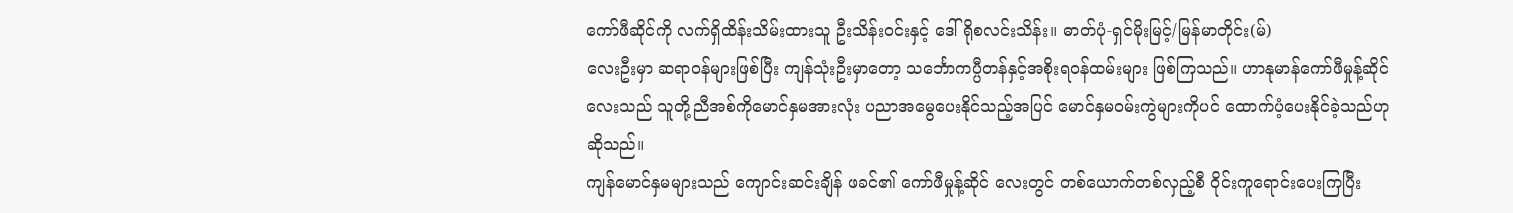ကော်ဖီဆိုင်ကို လက်ရှိထိန်းသိမ်းထားသူ ဦးသိန်းဝင်းနှင့် ဒေါ်ရိုစလင်းသိန်း။ ဓာတ်ပုံ-ရှင်မိုးမြင့်/မြန်မာတိုင်း(မ်)
လေးဦးမှာ ဆရာဝန်များဖြစ်ပြီး ကျန်သုံးဦးမှာတော့ သင်္ဘောကပ္ပီတန်နှင့်အစိုးရဝန်ထမ်းများ ဖြစ်ကြသည်။ ဟာနုမာန်ကော်ဖီမှုန့်ဆိုင်လေးသည် သူတို့ညီအစ်ကိုမောင်နှမအားလုံး ပညာအမွေပေးနိုင်သည့်အပြင် မောင်နှမဝမ်းကွဲများကိုပင် ထောက်ပံ့ပေးနိုင်ခဲ့သည်ဟု ဆိုသည်။
ကျန်မောင်နှမများသည် ကျောင်းဆင်းချိန် ဖခင်၏ ကော်ဖီမှုန့်ဆိုင် လေးတွင် တစ်ယောက်တစ်လှည့်စီ ဝိုင်းကူရောင်းပေးကြပြီး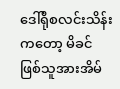ဒေါ်ရိုစလင်းသိန်းကတော့ မိခင်ဖြစ်သူအားအိမ်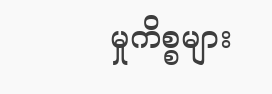မှုကိစ္စများ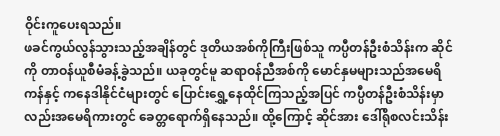ဝိုင်းကူပေးရသည်။
ဖခင်ကွယ်လွန်သွားသည့်အချိန်တွင် ဒုတိယအစ်ကိုကြီးဖြစ်သူ ကပ္ပီတန်ဦးစံသိန်းက ဆိုင်ကို တာဝန်ယူစီမံခန့်ခွဲသည်။ ယခုတွင်မူ ဆရာဝန်ညီအစ်ကို မောင်နှမများသည်အမေရိကန်နှင့် ကနေဒါနိုင်ငံများတွင် ပြောင်းရွှေ့နေထိုင်ကြသည့်အပြင် ကပ္ပီတန်ဦးစံသိန်းမှာလည်းအမေရိကားတွင် ခေတ္တရောက်ရှိနေသည်။ ထို့ကြောင့် ဆိုင်အား ဒေါ်ရိုစလင်းသိန်း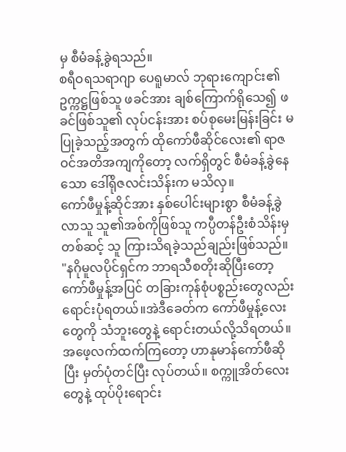မှ စီမံခန့်ခွဲရသည်။
စရီဝရသရာဂျာ ပေရူမာလ် ဘုရားကျောင်း၏ ဥက္ကဋ္ဌဖြစ်သူ ဖခင်အား ချစ်ကြောက်ရိုသေ၍ ဖခင်ဖြစ်သူ၏ လုပ်ငန်းအား စပ်စုမေးမြန်းခြင်း မပြုခဲ့သည့်အတွက် ထိုကော်ဖီဆိုင်လေး၏ ရာဇဝင်အတိအကျကိုတော့ လက်ရှိတွင် စီမံခန့်ခွဲနေသော ဒေါ်ရိုဇလင်းသိန်းက မသိလှ။
ကော်ဖီမှုန့်ဆိုင်အား နှစ်ပေါင်းများစွာ စီမံခန့်ခွဲလာသူ သူ၏အစ်ကိုဖြစ်သူ ကပ္ပီတန်ဦးစံသိန်းမှတစ်ဆင့် သူ ကြားသိရခဲ့သည်ချည်းဖြစ်သည်။
"နဂိုမူလပိုင်ရှင်က ဘာရသီစတိုးဆိုပြီးတော့ ကော်ဖီမှုန့်အပြင် တခြားကုန်စုံပစ္စည်းတွေလည်း ရောင်းပုံရတယ်။အဲဒီခေတ်က ကော်ဖီမှုန့်လေးတွေကို သံဘူးတွေနဲ့ ရောင်းတယ်လို့သိရတယ်။အဖေ့လက်ထက်ကြတော့ ဟာနုမာန်ကော်ဖီဆိုပြီး မှတ်ပုံတင်ပြီး လုပ်တယ်။ စက္ကူအိတ်လေးတွေနဲ့ ထုပ်ပိုးရောင်း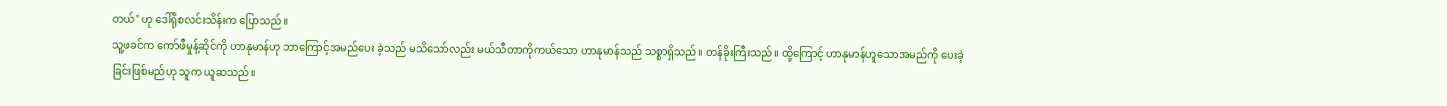တယ်" ဟု ဒေါ်ရိုစလင်းသိန်းက ပြောသည်။
သူ့ဖခင်က ကော်ဖီမှုန့်ဆိုင်ကို ဟာနုမာန်ဟု ဘာကြောင့်အမည်ပေး ခဲ့သည် မသိသော်လည်း မယ်သီတာကိုကယ်သော ဟာနုမာန်သည် သစ္စာရှိသည်။ တန်ခိုးကြီးသည်။ ထို့ကြောင့် ဟာနုမာန်ဟူသောအမည်ကို ပေးခဲ့ခြင်းဖြစ်မည်ဟု သူက ယူဆသည်။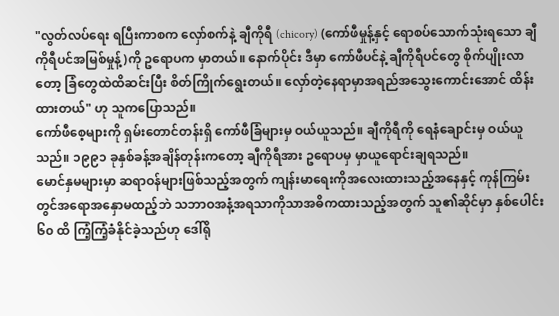"လွတ်လပ်ရေး ရပြီးကာစက လှော်စက်နဲ့ ချီကိုရီ (chicory) (ကော်ဖီမှုန့်နှင့် ရောစပ်သောက်သုံးရသော ချီကိုရီပင်အမြစ်မှုန့်)ကို ဥရောပက မှာတယ်။ နောက်ပိုင်း ဒီမှာ ကော်ဖီပင်နဲ့ ချီကိုရီပင်တွေ စိုက်ပျိုးလာတော့ ခြံတွေထဲထိဆင်းပြီး စိတ်ကြိုက်ရွေးတယ်။ လှော်တဲ့နေရာမှာအရည်အသွေးကောင်းအောင် ထိန်းထားတယ်" ဟု သူကပြောသည်။
ကော်ဖီစေ့များကို ရှမ်းတောင်တန်းရှိ ကော်ဖီခြံများမှ ဝယ်ယူသည်။ ချီကိုရီကို ရေနံချောင်းမှ ဝယ်ယူသည်။ ၁၉၉၁ ခုနှစ်ခန့်အချိန်တုန်းကတော့ ချီကိုရီအား ဥရောပမှ မှာယူရောင်းချရသည်။
မောင်နှမများမှာ ဆရာဝန်များဖြစ်သည့်အတွက် ကျန်းမာရေးကိုအလေးထားသည့်အနေနှင့် ကုန်ကြမ်းတွင်အရောအနှောမထည့်ဘဲ သဘာဝအနံ့အရသာကိုသာအဓိကထားသည့်အတွက် သူ၏ဆိုင်မှာ နှစ်ပေါင်း ၆၀ ထိ ကြံ့ကြံ့ခံနိုင်ခဲ့သည်ဟု ဒေါ်ရို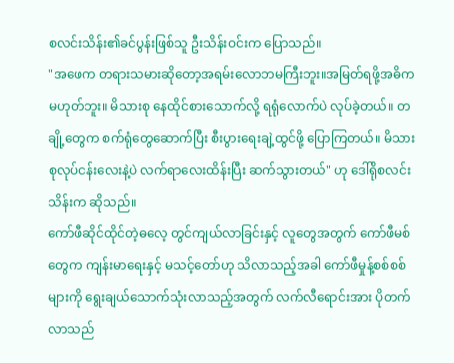စလင်းသိန်း၏ခင်ပွန်းဖြစ်သူ ဦးသိန်းဝင်းက ပြောသည်။
"အဖေက တရားသမားဆိုတော့အရမ်းလောဘမကြီးဘူး။အမြတ်ရဖို့အဓိကမဟုတ်ဘူး။ မိသားစု နေထိုင်စားသောက်လို့ ရရုံလောက်ပဲ လုပ်ခဲ့တယ်။ တချို့တွေက စက်ရုံတွေဆောက်ပြီး စီးပွားရေးချဲ့ထွင်ဖို့ ပြောကြတယ်။ မိသားစုလုပ်ငန်းလေးနဲ့ပဲ လက်ရာလေးထိန်းပြီး ဆက်သွားတယ်" ဟု ဒေါ်ရိုစလင်းသိန်းက ဆိုသည်။
ကော်ဖီဆိုင်ထိုင်တဲ့ဓလေ့ တွင်ကျယ်လာခြင်းနှင့် လူတွေအတွက် ကော်ဖီမစ်တွေက ကျန်းမာရေးနှင့် မသင့်တော်ဟု သိလာသည့်အခါ ကော်ဖီမှုန့်စစ်စစ်များကို ရွေးချယ်သောက်သုံးလာသည့်အတွက် လက်လီရောင်းအား ပိုတက်လာသည်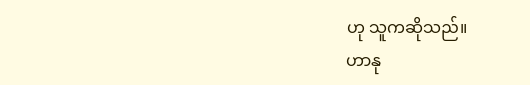ဟု သူကဆိုသည်။
ဟာနု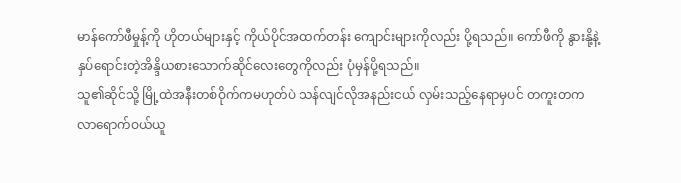မာန်ကော်ဖီမှုန့်ကို ဟိုတယ်များနှင့် ကိုယ်ပိုင်အထက်တန်း ကျောင်းများကိုလည်း ပို့ရသည်။ ကော်ဖီကို နွားနို့နဲ့နှပ်ရောင်းတဲ့အိန္ဒိယစားသောက်ဆိုင်လေးတွေကိုလည်း ပုံမှန်ပို့ရသည်။
သူ၏ဆိုင်သို့ မြို့ထဲအနီးတစ်ဝိုက်ကမဟုတ်ပဲ သန်လျင်လိုအနည်းငယ် လှမ်းသည့်နေရာမှပင် တကူးတက လာရောက်ဝယ်ယူ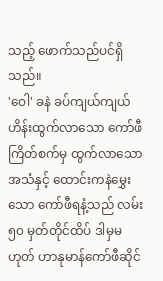သည့် ဖောက်သည်ပင်ရှိသည်။
'ဝေါ' ခနဲ ခပ်ကျယ်ကျယ် ဟိန်းထွက်လာသော ကော်ဖီကြိတ်စက်မှ ထွက်လာသောအသံနှင့် ထောင်းကနဲမွှေးသော ကော်ဖီရနံ့သည် လမ်း ၅၀ မှတ်တိုင်ထိပ် ဒါမှမဟုတ် ဟာနုမာန်ကော်ဖီဆိုင်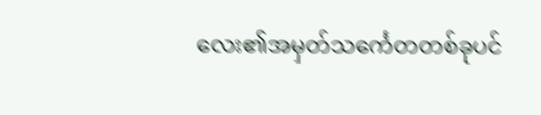လေး၏အမှတ်သင်္ကေတတစ်ခုပင်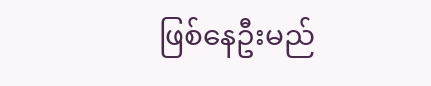ဖြစ်နေဦးမည်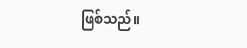ဖြစ်သည်။